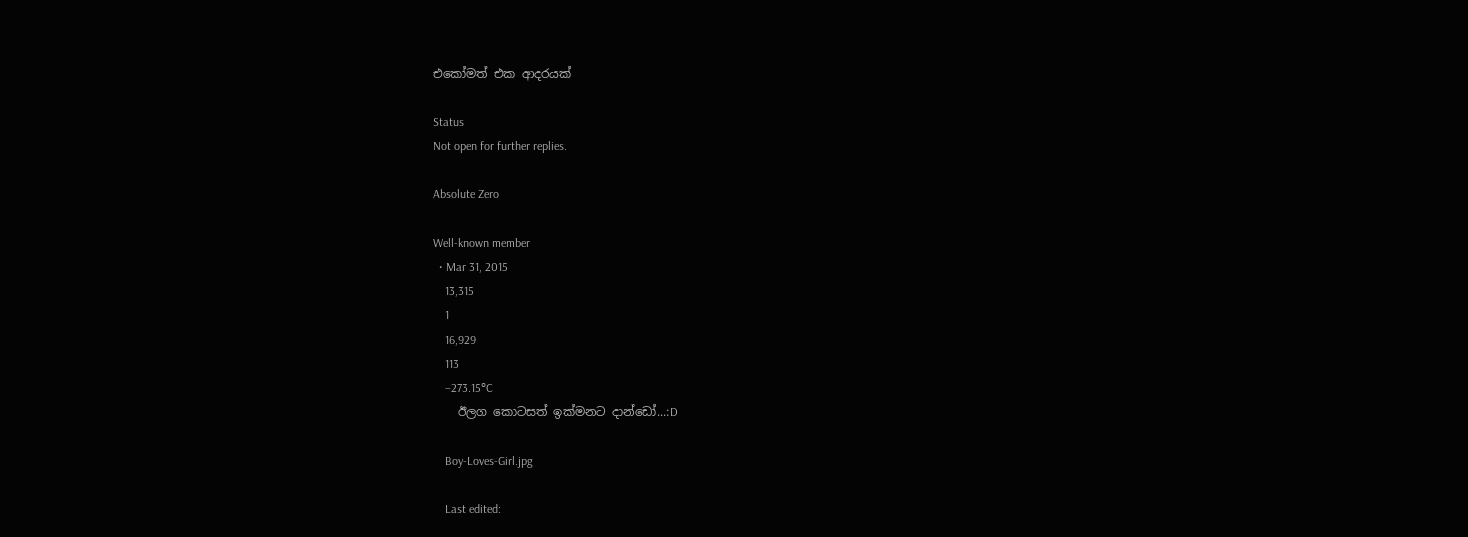එකෝමත් එක ආදරයක්

Status
Not open for further replies.

Absolute Zero

Well-known member
  • Mar 31, 2015
    13,315
    1
    16,929
    113
    −273.15°C
    ඊලග කොටසත් ඉක්මනට දාන්ඩෝ...:D

    Boy-Loves-Girl.jpg

    Last edited: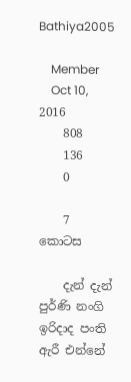Bathiya2005

    Member
    Oct 10, 2016
    808
    136
    0

    7 කොටස

    දැන් දැන් පුර්ණි නංගි ඉරිදාද පංති ඇරී එන්නේ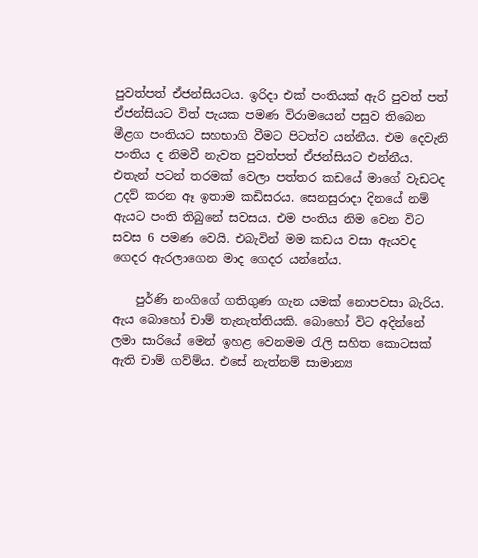පුවත්පත් ඒජන්සියටය. ඉරිදා එක් පංතියක් ඇරි පුවත් පත් ඒජන්සියට විත් පැයක පමණ විරාමයෙන් පසුව තිබෙන මීළග පංතියට සහභාගි වීමට පිටත්ව යන්නීය. එම දෙවැනි පංතිය ද නිමවී නැවත පුවත්පත් ඒජන්සියට එන්නීය. එතැන් පටන් තරමක් වෙලා පත්තර කඩයේ මාගේ වැඩටද උදව් කරන ඈ ඉතාම කඩිසරය. සෙනසුරාදා දිනයේ නම් ඇයට පංති තිබුනේ සවසය. එම පංතිය නිම වෙන විට සවස 6 පමණ වෙයි. එබැවින් මම කඩය වසා ඇයවද ගෙදර ඇරලාගෙන මාද ගෙදර යන්නේය.

    පුර්ණි නංගිගේ ගතිගුණ ගැන යමක් නොපවසා බැරිය. ඇය බොහෝ චාම් තැනැත්තියකි. බොහෝ විට අදින්නේ ලමා සාරියේ මෙන් ඉහළ වෙනමම රැලි සහිත කොටසක් ඇති චාම් ගව්ම්ය. එසේ නැත්නම් සාමාන්‍ය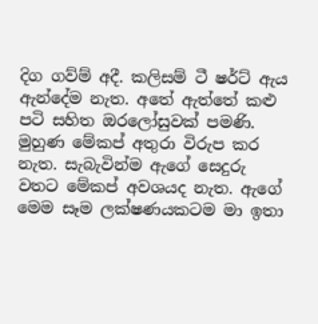දිග ගව්ම් අදී. කලිසම් ටී ෂර්ට් ඇය ඇන්දේම නැත. අතේ ඇත්තේ කළු පටි සහිත ඔරලෝසුවක් පමණි. මුහුණ මේකප් අතුරා විරුප කර නැත. සැබැවින්ම ඇගේ සෙදුරු වතට මේකප් අවශයද නැත. ඇගේ මෙම සෑම ලක්ෂණයකටම මා ඉතා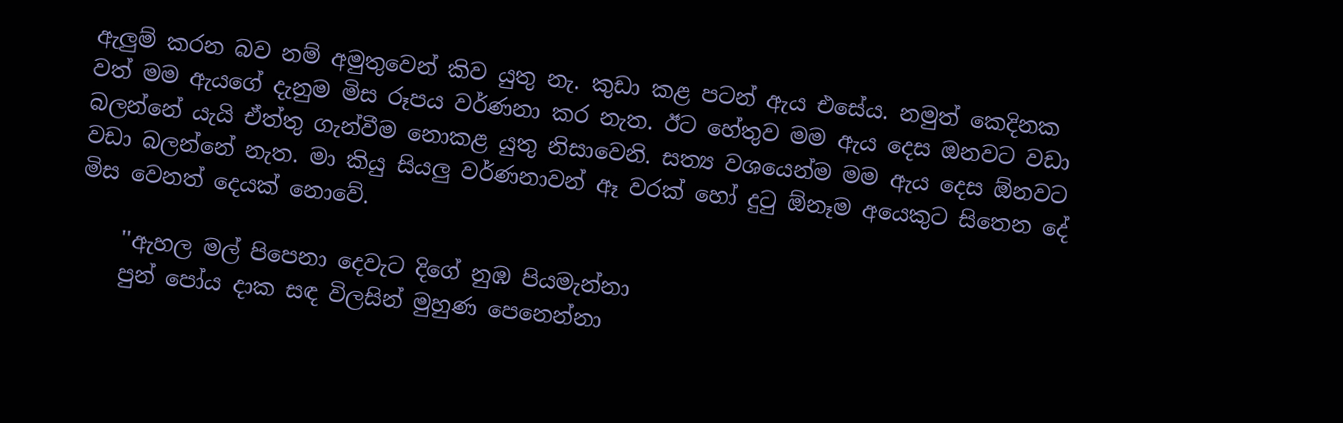ඇලුම් කරන බව නම් අමුතුවෙන් කිව යුතු නැ. කුඩා කළ පටන් ඇය එසේය. නමුත් කෙදිනක වත් මම ඇයගේ දැනුම මිස රූපය වර්ණනා කර නැත. ඊට හේතුව මම ඇය දෙස ඔනවට වඩා බලන්නේ යැයි ඒත්තු ගැන්වීම නොකළ යුතු නිසාවෙනි. සත්‍ය වශයෙන්ම මම ඇය දෙස ඕනවට වඩා බලන්නේ නැත. මා කියු සියලු වර්ණනාවන් ඈ වරක් හෝ දුටු ඕනෑම අයෙකුට සිතෙන දේ මිස වෙනත් දෙයක් නොවේ.

    ''ඇහල මල් ‍පිපෙනා දෙවැට දිගේ නුඹ පියමැන්නා
    පුන් පෝය දාක සඳ විලසින් මුහුණ පෙනෙන්නා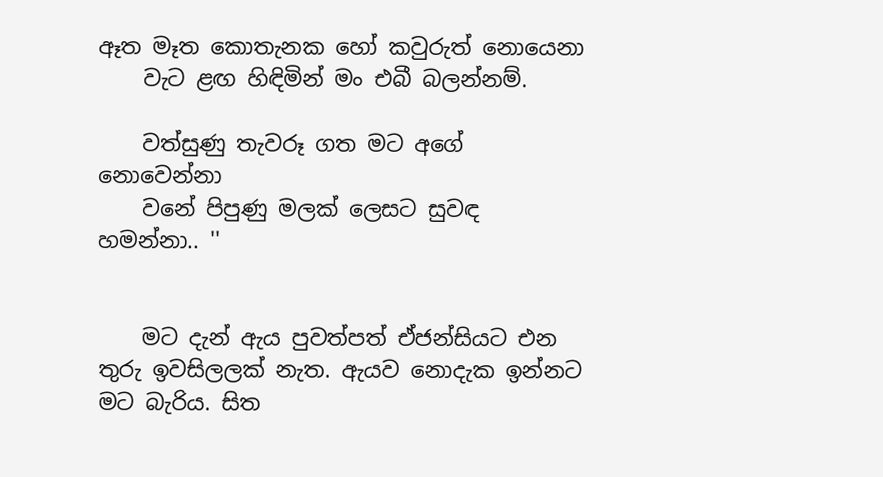ඈත මෑත කොතැනක හෝ කවුරුත් නොයෙනා
    වැට ළඟ හිඳිමින් මං එබී බලන්නම්.

    වත්සුණු තැවරූ ගත මට අගේ නොවෙන්නා
    වනේ පිපුණු මලක් ලෙසට සුවඳ හමන්නා.. ''


    මට දැන් ඇය පුවත්පත් ඒජන්සියට එන තුරු ඉවසිලලක් නැත. ඇයව නොදැක ඉන්නට මට බැරිය. සිත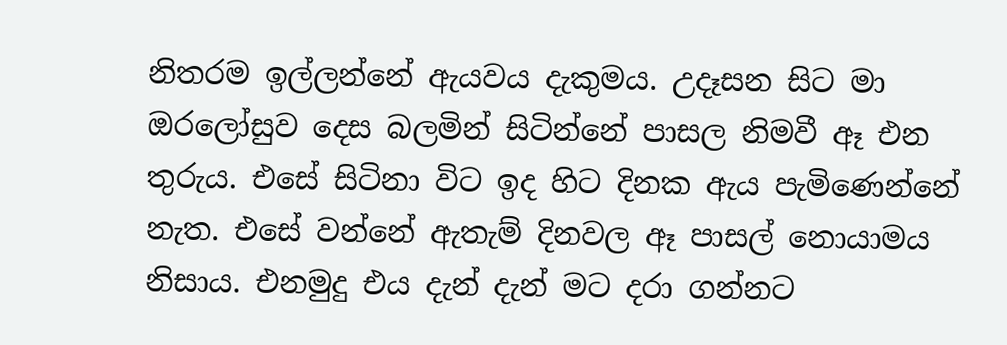නිතරම ඉල්ලන්නේ ඇයවය දැකුමය. උදෑසන සිට මා ඔරලෝසුව දෙස බලමින් සිටින්නේ පාසල නිමවී ඈ එන තුරුය. එසේ සිටිනා විට ඉද හිට දිනක ඇය පැමිණෙන්නේ නැත. එසේ වන්නේ ඇතැම් දිනවල ඈ පාසල් නොයාමය නිසාය. එනමුදු එය දැන් දැන් මට දරා ගන්නට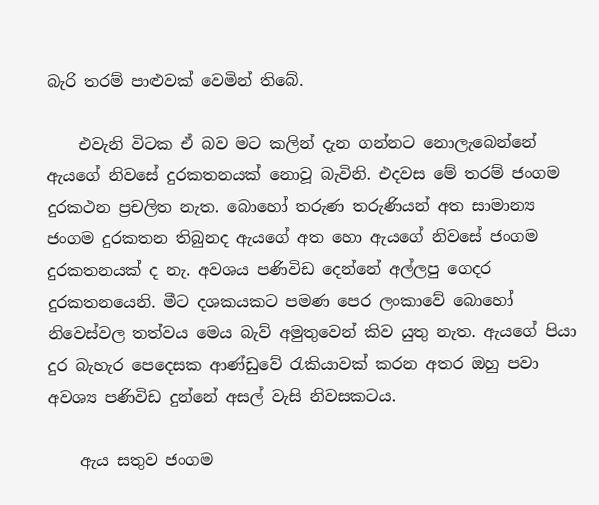බැරි තරම් පාළුවක් වෙමින් තිබේ.

    එවැනි විටක ඒ බව මට කලින් දැන ගන්නට නොලැබෙන්නේ ඇයගේ නිවසේ දුරකතනයක් නොවූ බැවිනි. එදවස මේ තරම් ජංගම දුරකථන ප්‍රචලිත නැත. බොහෝ තරුණ තරුණියන් අත සාමාන්‍ය ජංගම දුරකතන තිබුනද ඇයගේ අත හො ඇයගේ නිවසේ ජංගම දුරකතනයක් ද නැ. අවශය පණිවිඩ දෙන්නේ අල්ලපු ගෙදර දුරකතනයෙනි. මීට දශකයකට පමණ පෙර ලංකාවේ බොහෝ නිවෙස්වල තත්වය මෙය බැව් අමුතුවෙන් කිව යුතු නැත. ඇයගේ පියා දුර බැහැර පෙදෙසක ආණ්ඩුවේ රැකියාවක් කරන අතර ඔහු පවා අවශ්‍ය පණිවිඩ දුන්නේ අසල් වැසි නිවසකටය.

    ඇය සතුව ජංගම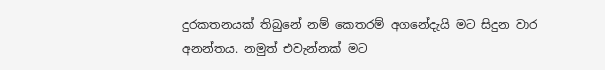දුරකතනයක් තිබුනේ නම් කෙතරම් අගනේදැයි මට සිදුන වාර අනන්තය. නමුත් එවැන්නක් මට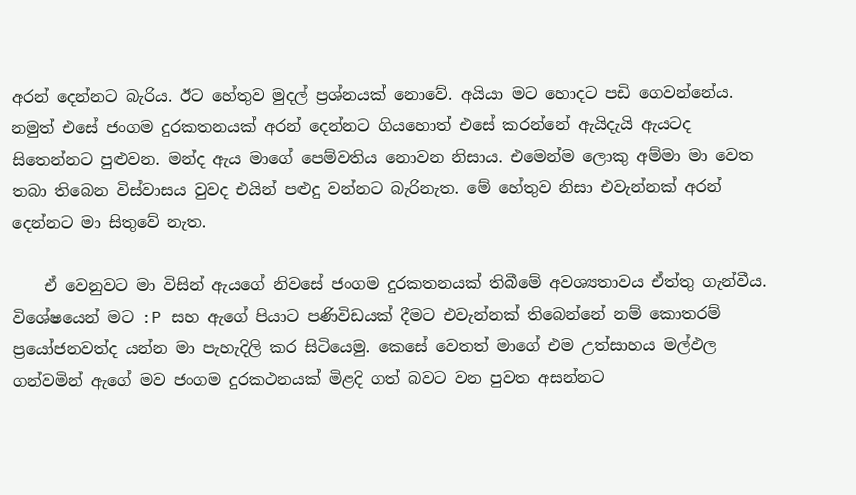අරන් දෙන්නට බැරිය. ඊට හේතුව මුදල් ප්‍රශ්නයක් නොවේ. අයියා මට හොදට පඩි ගෙවන්නේය. නමුත් එසේ ජංගම දුරකතනයක් අරන් දෙන්නට ගියහොත් එසේ කරන්නේ ඇයිදැයි ඇයටද සිතෙන්නට පුළුවන. මන්ද ඇය මාගේ පෙම්වතිය නොවන නිසාය. එමෙන්ම ලොකු අම්මා මා වෙත තබා තිබෙන විස්වාසය වුවද එයින් පළුදු වන්නට බැරිනැත. මේ හේතුව නිසා එවැන්නක් අරන් දෙන්නට මා සිතුවේ නැත.

    ඒ වෙනුවට මා විසින් ඇයගේ නිවසේ ජංගම දුරකතනයක් තිබීමේ අවශ්‍යතාවය ඒත්තු ගැන්වීය. විශේෂයෙන් මට :P සහ ඇගේ පියාට පණිවිඩයක් දීමට එවැන්නක් තිබෙන්නේ නම් කොතරම් ප්‍රයෝජනවත්ද යන්න මා පැහැදිලි කර සිටියෙමු‍. කෙසේ වෙතත් මාගේ එම උත්සාහය මල්ඵල ගන්වමින් ඇගේ මව ජංගම දුරකථනයක් මිළදි ගත් බවට වන පුවත අසන්නට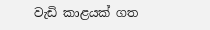වැඩි කාළයක් ගත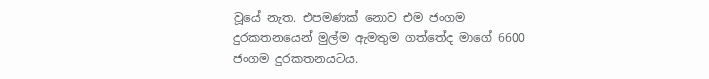වූයේ නැත. එපමණක් නොව එම ජංගම දුරකතනයෙන් මුල්ම ඇමතුම ගත්තේද මාගේ 6600 ජංගම දුරකතනයටය.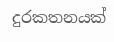දුරකතනයක්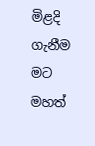මිළදි ගැනීම මට මහත්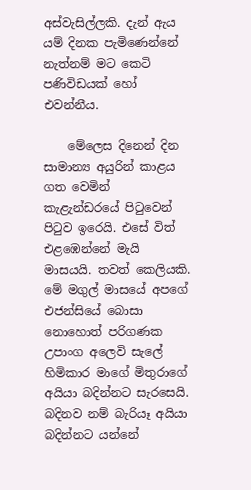අස්වැසිල්ලකි. දැන් ඇය යම් දිනක පැමිණෙන්නේ නැත්නම් මට කෙටි පණිවිඩයක් හෝ එවන්නීය.

    මේලෙස දිනෙන් දින සාමාන්‍ය අයුරින් කාළය ගත වෙමින් කැළැන්ඩරයේ පිටුවෙන් පිටුව ඉරෙයි. එසේ විත් එළඹෙන්නේ මැයි මාසයයි. තවත් කෙලියකි. මේ මගුල් මාසයේ අපගේ එජන්සියේ බොසා නොහොත් පරිගණක උපාංග අලෙවි සැලේ හිමිකාර මාගේ මිතුරාගේ අයියා බදින්නට සැරසෙයි. බදිනව නම් බැරියෑ අයියා බදින්නට යන්නේ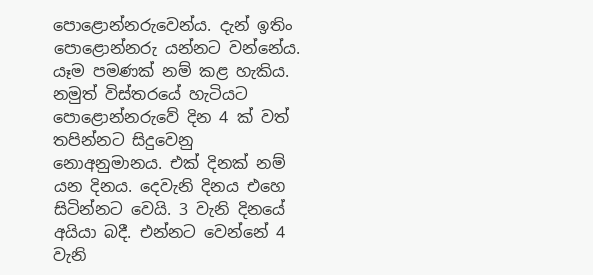පොළොන්නරුවෙන්ය. දැන් ඉතිං පොළොන්නරු යන්නට වන්නේය. යෑම පමණක් නම් කළ හැකිය. නමුත් විස්තරයේ හැටියට පොළොන්නරුවේ දින 4 ක් වත් තපින්නට සිදුවෙනු නොඅනුමානය. එක් දිනක් නම් යන දිනය. දෙවැනි දිනය එහෙ සිටින්නට වෙයි. 3 වැනි දිනයේ අයියා බදී. එන්නට වෙන්නේ 4 වැනි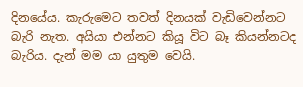දිනයේය. කැරුමෙට තවත් දිනයක් වැඩිවෙන්නට බැරි නැත. අයියා එන්නට කියූ විට බෑ කියන්නටද බැරිය. දැන් මම යා යුතුම වෙයි.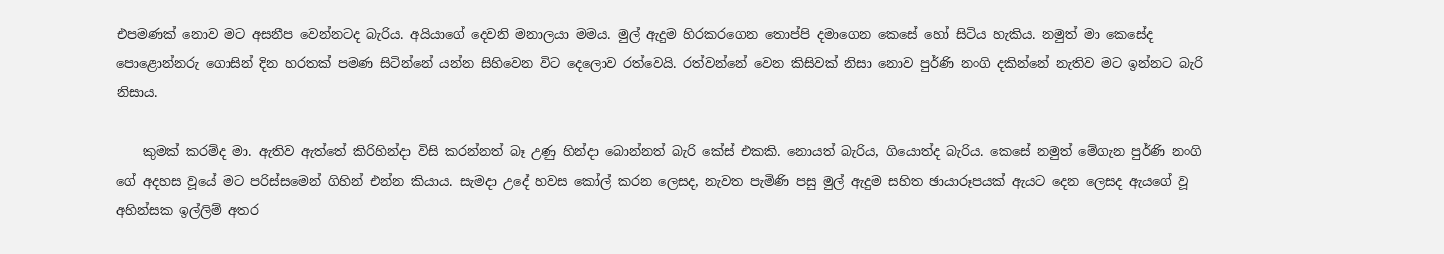එපමණක් නොව මට අසනීප වෙන්නටද බැරිය. අයියාගේ දෙවනි මනාලයා මමය. මුල් ඇදුම හිරකරගෙන තොප්පි දමාගෙන කෙසේ හෝ සිටිය හැකිය. නමුත් මා කෙසේද පොළොන්නරු ගොසින් දින හරතක් පමණ සිටින්නේ යන්න සිහිවෙන විට දෙලොව රත්වෙයි. රත්වන්නේ වෙන කිසිවක් නිසා නොව පුර්ණි නංගි දකින්නේ නැතිව මට ඉන්නට බැරි නිසාය.

    කුමක් කරම්ද මා. ඇතිව ඇත්තේ කිරිහින්දා විසි කරන්නත් බෑ උණු හින්දා බොන්නත් බැරි කේස් එකකි. නොයත් බැරිය, ගියොත්ද බැරිය. කෙසේ නමුත් මේගැන පුර්ණි නංගි ගේ අදහස වූයේ මට පරිස්සමෙන් ගිහින් එන්න කියාය. සැමදා උදේ හවස කෝල් කරන ලෙසද, නැවත පැමිණි පසු මුල් ඇදුම සහිත ඡායාරූපයක් ඇයට දෙන ලෙසද ඇයගේ වූ අහින්සක ඉල්ලිම් අතර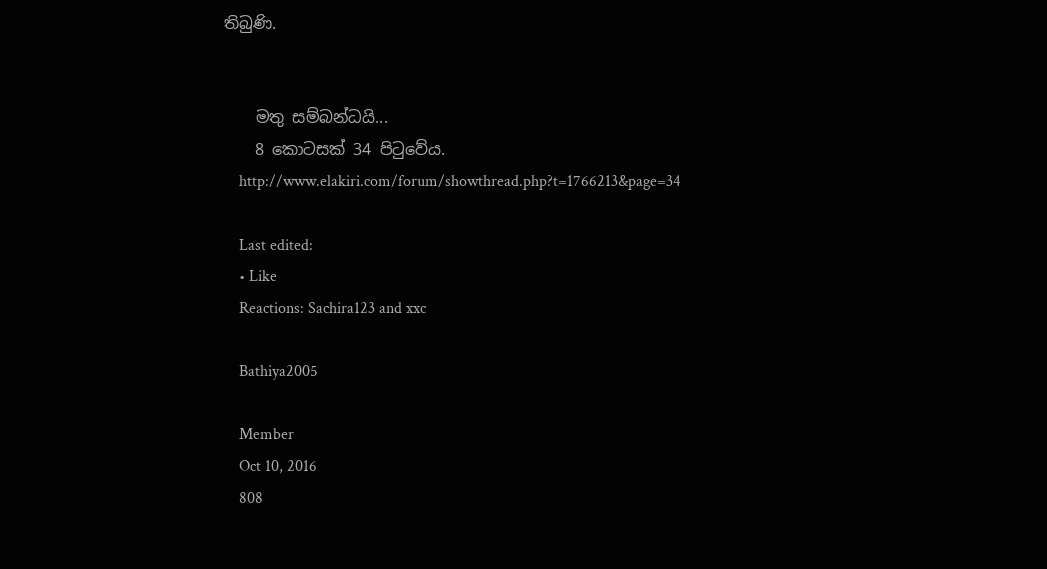තිබුණි.


    මතු සම්බන්ධයි...
    8 කොටසක් 34 පිටුවේය.
    http://www.elakiri.com/forum/showthread.php?t=1766213&page=34

    Last edited:
    • Like
    Reactions: Sachira123 and xxc

    Bathiya2005

    Member
    Oct 10, 2016
    808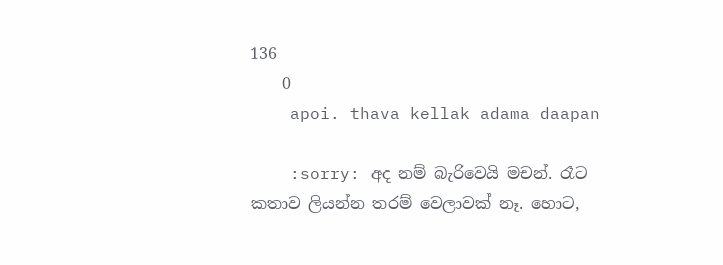136
    0
    apoi. thava kellak adama daapan

    :sorry: අද නම් බැරිවෙයි මචන්. රෑට කතාව ලියන්න තරම් වෙලාවක් නෑ. හොට,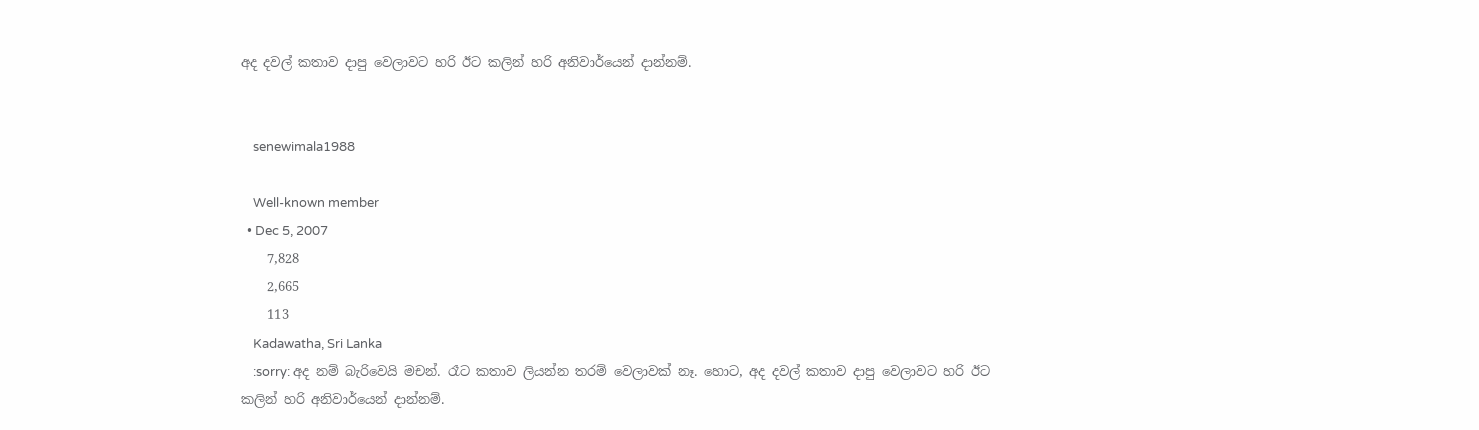අද දවල් කතාව දාපු වෙලාවට හරි ඊට කලින් හරි අනිවාර්යෙන් දාන්නම්.


    senewimala1988

    Well-known member
  • Dec 5, 2007
    7,828
    2,665
    113
    Kadawatha, Sri Lanka
    :sorry: අද නම් බැරිවෙයි මචන්. රෑට කතාව ලියන්න තරම් වෙලාවක් නෑ. හොට, අද දවල් කතාව දාපු වෙලාවට හරි ඊට කලින් හරි අනිවාර්යෙන් දාන්නම්.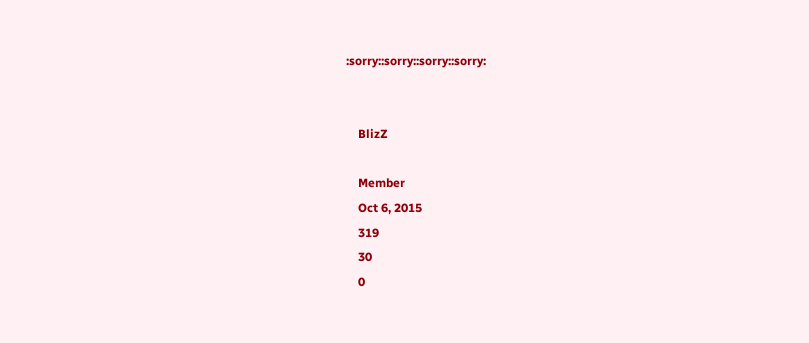:sorry::sorry::sorry::sorry:


    BlizZ

    Member
    Oct 6, 2015
    319
    30
    0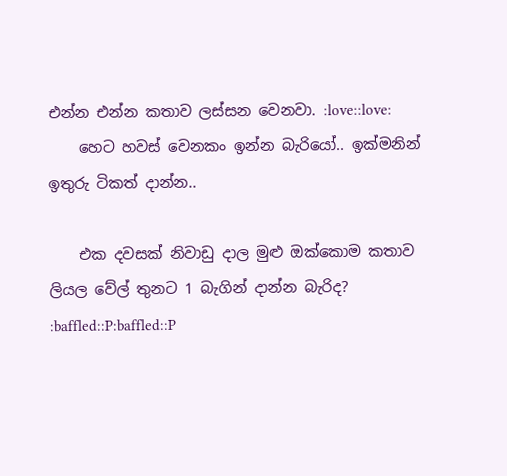එන්න එන්න කතාව ලස්සන වෙනවා. :love::love:
    හෙට හවස් වෙනකං ඉන්න බැරියෝ.. ඉක්මනින් ඉතුරු ටිකත් දාන්න..

    එක දවසක් නිවාඩු දාල මුළු ඔක්කොම කතාව ලියල වේල් තුනට 1 බැගින් දාන්න බැරිද? :baffled::P:baffled::P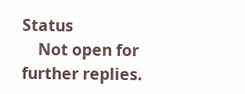Status
    Not open for further replies.